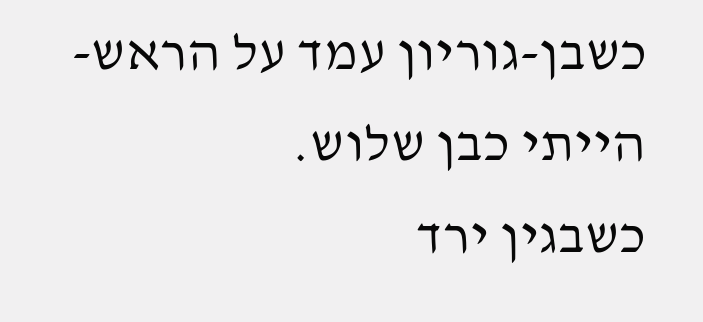כשבן-גוריון עמד על הראש-
הייתי כבן שלוש.
כשבגין ירד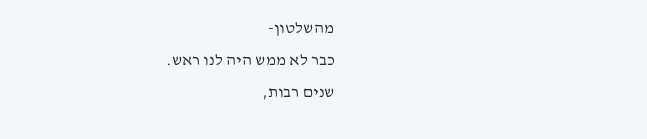מהשלטון-
כבר לא ממש היה לנו ראש.
שנים רבות,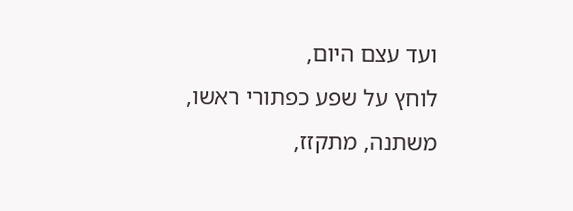ועד עצם היום,
לוחץ על שפע כפתורי ראשו,
משתנה, מתקזז,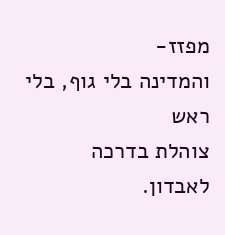מפזז-
והמדינה בלי גוף, בלי ראש
צוהלת בדרכה לאבדון.